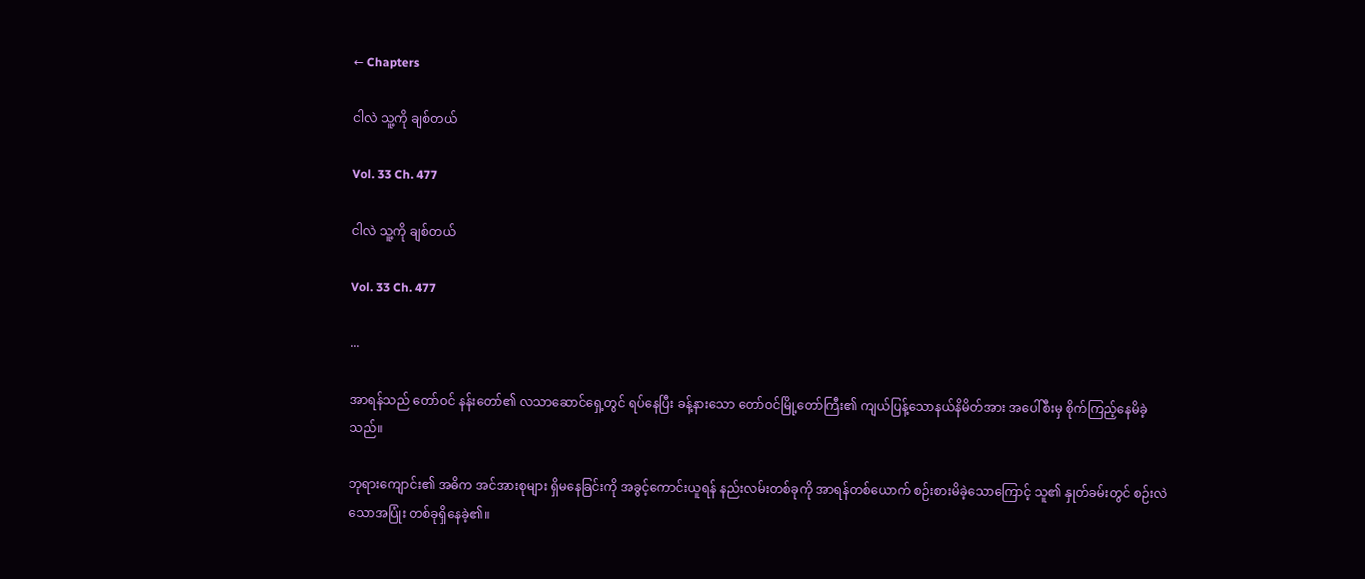← Chapters

ငါလဲ သူ့ကို ချစ်တယ်

Vol. 33 Ch. 477

ငါလဲ သူ့ကို ချစ်တယ်

Vol. 33 Ch. 477

...

အာရန်သည် တော်ဝင် နန်းတော်၏ လသာဆောင်ရှေ့တွင် ရပ်နေပြီး ခန့်နားသော တော်ဝင်မြို့တော်ကြီး၏ ကျယ်ပြန့်သောနယ်နိမိတ်အား အပေါ်စီးမှ စိုက်ကြည့်နေမိခဲ့သည်။

ဘုရားကျောင်း၏ အဓိက အင်အားစုများ ရှိမနေခြင်းကို အခွင့်ကောင်းယူရန် နည်းလမ်းတစ်ခုကို အာရန်တစ်ယောက် စဉ်းစားမိခဲ့သောကြောင့် သူ၏ နှုတ်ခမ်းတွင် စဉ်းလဲသောအပြုံး တစ်ခုရှိနေခဲ့၏။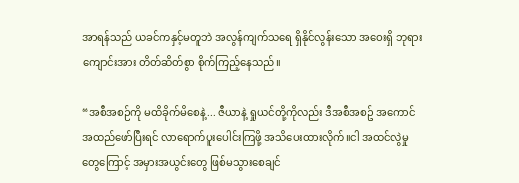အာရန်သည် ယခင်ကနှင့်မတူဘဲ အလွန်ကျက်သရေ ရှိနိုင်လွန်းသော အဝေးရှိ ဘုရားကျောင်းအား တိတ်ဆိတ်စွာ စိုက်ကြည့်နေသည်။

“အစီအစဉ်ကို မထိခိုက်မိစေနဲ့... ဇီယာနဲ့ ရှုယင်တို့ကိုလည်း ဒီအစီအစဥ် အကောင်အထည်ဖော်ပြီးရင် လာရောက်ပူးပေါင်းကြဖို့ အသိပေးထားလိုက်။ငါ အထင်လွဲမှုတွေကြောင့် အမှားအယွင်းတွေ ဖြစ်မသွားစေချင်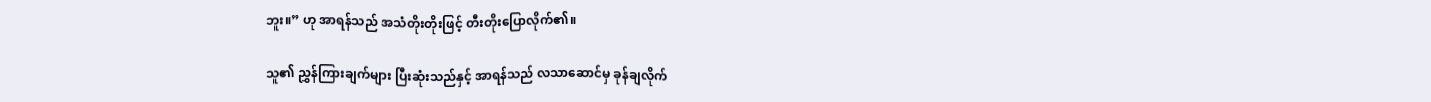ဘူး။” ဟု အာရန်သည် အသံတိုးတိုးဖြင့် တီးတိုးပြောလိုက်၏။

သူ၏ ညွှန်ကြားချက်များ ပြီးဆုံးသည်နှင့် အာရန်သည် လသာဆောင်မှ ခုန်ချလိုက်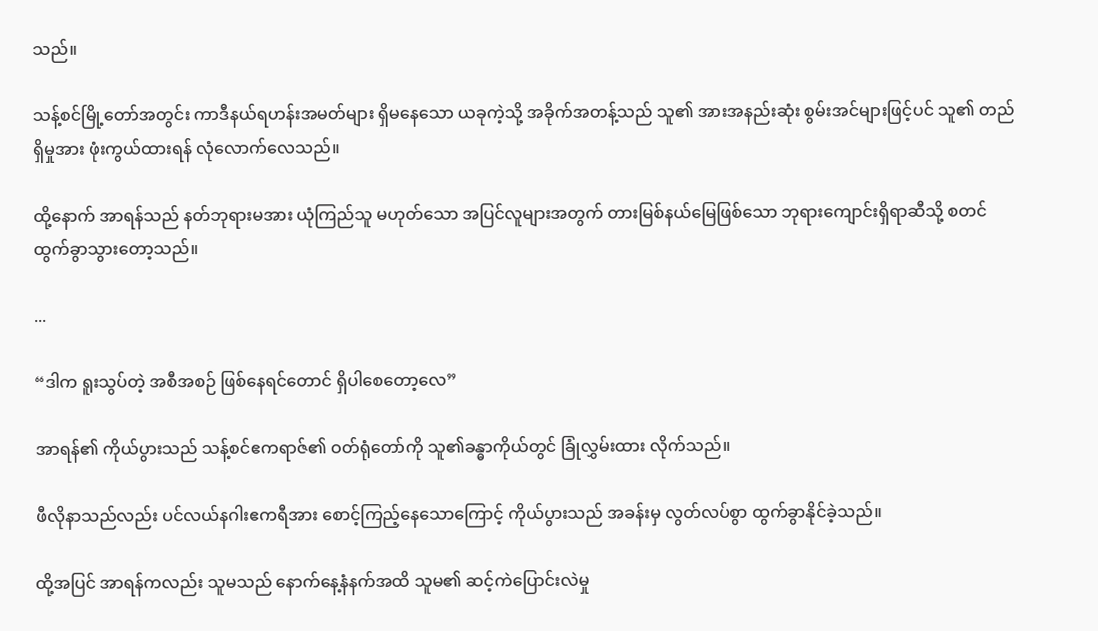သည်။

သန့်စင်မြို့တော်အတွင်း ကာဒီနယ်ရဟန်းအမတ်များ ရှိမနေသော ယခုကဲ့သို့ အခိုက်အတန့်သည် သူ၏ အားအနည်းဆုံး စွမ်းအင်များဖြင့်ပင် သူ၏ တည်ရှိမှုအား ဖုံးကွယ်ထားရန် လုံလောက်လေသည်။

ထို့နောက် အာရန်သည် နတ်ဘုရားမအား ယုံကြည်သူ မဟုတ်သော အပြင်လူများအတွက် တားမြစ်နယ်မြေဖြစ်သော ဘုရားကျောင်းရှိရာဆီသို့ စတင်ထွက်ခွာသွားတော့သည်။

...

“ဒါက ရူးသွပ်တဲ့ အစီအစဉ် ဖြစ်နေရင်တောင် ရှိပါစေတော့လေ”

အာရန်၏ ကိုယ်ပွားသည် သန့်စင်ဧကရာဇ်၏ ဝတ်ရုံတော်ကို သူ၏ခန္ဓာကိုယ်တွင် ခြုံလွှမ်းထား လိုက်သည်။

ဖီလိုနာသည်လည်း ပင်လယ်နဂါးဧကရီအား စောင့်ကြည့်နေသောကြောင့် ကိုယ်ပွားသည် အခန်းမှ လွတ်လပ်စွာ ထွက်ခွာနိုင်ခဲ့သည်။

ထို့အပြင် အာရန်ကလည်း သူမသည် နောက်နေ့နံနက်အထိ သူမ၏ ဆင့်ကဲပြောင်းလဲမှု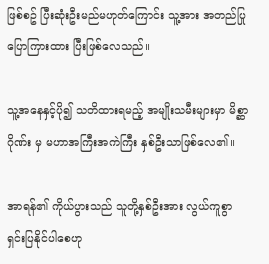ဖြစ်စဥ် ပြီးဆုံးဦးမည်မဟုတ်ကြောင်း သူ့အား အတည်ပြုပြောကြားထား ပြီးဖြစ်လေသည်။

သူ့အနေနှင့်ပို၍ သတိထားရမည့် အမျိုးသမီးများမှာ မိစ္ဆာဂိုဏ်း မှ မဟာအကြီးအကဲကြီး နှစ်ဦးသာဖြစ်လေ၏။

အာရန်၏ ကိုယ်ပွားသည် သူတို့နှစ်ဦးအား လွယ်ကူစွာ ရှင်းပြနိုင်ပါစေဟု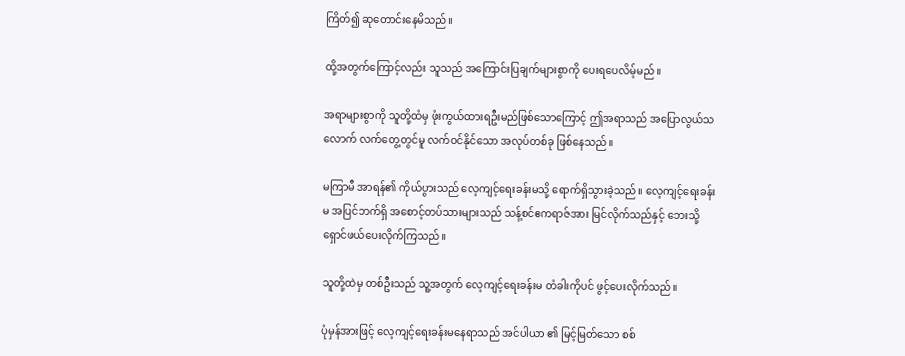ကြိတ်၍ ဆုတောင်းနေမိသည်။

ထို့အတွက်ကြောင့်လည်း သူသည် အကြောင်းပြချက်များစွာကို ပေးရပေလိမ့်မည်။

အရာများစွာကို သူတို့ထံမှ ဖုံးကွယ်ထားရဦးမည်ဖြစ်သောကြောင့် ဤအရာသည် အပြောလွယ်သလောက် လက်တွေ့တွင်မူ လက်ဝင်နိုင်သော အလုပ်တစ်ခု ဖြစ်နေသည်။

မကြာမီ အာရန်၏ ကိုယ်ပွားသည် လေ့ကျင့်ရေးခန်းမသို့ ရောက်ရှိသွားခဲ့သည်။ လေ့ကျင့်ရေးခန်းမ အပြင်ဘက်ရှိ အစောင့်တပ်သားများသည် သန့်စင်ဧကရာဇ်အား မြင်လိုက်သည်နှင့် ဘေးသို့ ရှောင်ဖယ်ပေးလိုက်ကြသည်။

သူတို့ထဲမှ တစ်ဦးသည် သူ့အတွက် လေ့ကျင့်ရေးခန်းမ တံခါးကိုပင် ဖွင့်ပေးလိုက်သည်။

ပုံမှန်အားဖြင့် လေ့ကျင့်ရေးခန်းမနေရာသည် အင်ပါယာ ၏ မြင့်မြတ်သော စစ်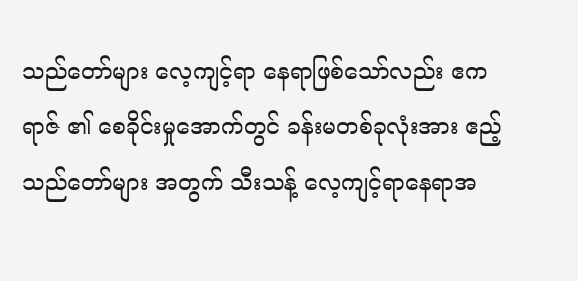သည်တော်များ လေ့ကျင့်ရာ နေရာဖြစ်သော်လည်း ဧကရာဇ် ၏ စေခိုင်းမှုအောက်တွင် ခန်းမတစ်ခုလုံးအား ဧည့်သည်တော်များ အတွက် သီးသန့် လေ့ကျင့်ရာနေရာအ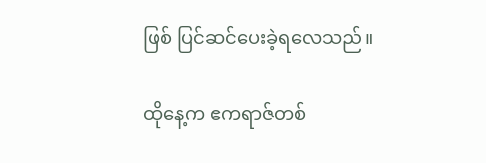ဖြစ် ပြင်ဆင်ပေးခဲ့ရလေသည်။

ထိုနေ့က ဧကရာဇ်တစ်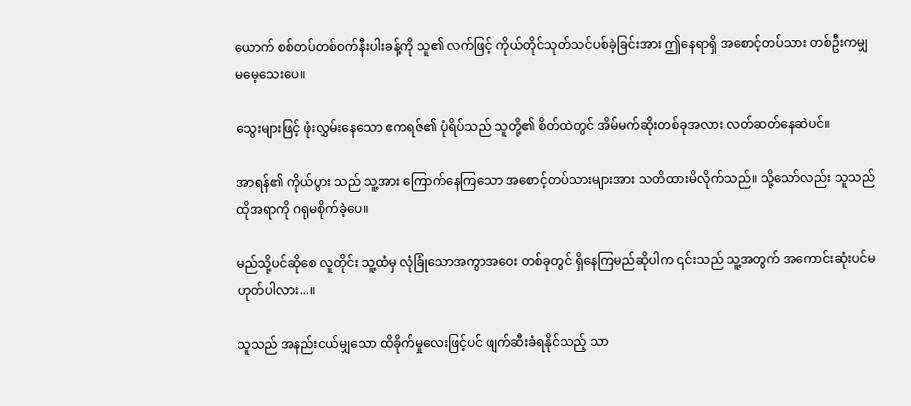ယောက် စစ်တပ်တစ်ဝက်နီးပါးခန့်ကို သူ၏ လက်ဖြင့် ကိုယ်တိုင်သုတ်သင်ပစ်ခဲ့ခြင်းအား ဤနေရာရှိ အစောင့်တပ်သား တစ်ဦးကမျှ မမေ့သေးပေ။

သွေးများဖြင့် ဖုံးလွှမ်းနေသော ဧကရဇ်၏ ပုံရိပ်သည် သူတို့၏ စိတ်ထဲတွင် အိမ်မက်ဆိုးတစ်ခုအလား လတ်ဆတ်နေဆဲပင်။

အာရန်၏ ကိုယ်ပွား သည် သူ့အား ကြောက်နေကြသော အစောင့်တပ်သားများအား သတိထားမိလိုက်သည်။ သို့သော်လည်း သူသည် ထိုအရာကို ဂရုမစိုက်ခဲ့ပေ။

မည်သို့ပင်ဆိုစေ လူတိုင်း သူ့ထံမှ လုံခြုံသောအကွာအဝေး တစ်ခုတွင် ရှိနေကြမည်ဆိုပါက ၎င်းသည် သူ့အတွက် အကောင်းဆုံးပင်မဟုတ်ပါလား...။

သူသည် အနည်းငယ်မျှသော ထိခိုက်မှုလေးဖြင့်ပင် ဖျက်ဆီးခံရနိုင်သည့် သာ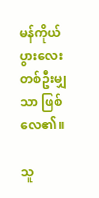မန်ကိုယ်ပွားလေးတစ်ဦးမျှသာ ဖြစ်လေ၏။

သူ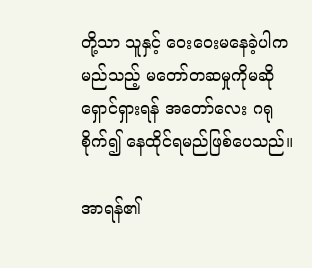တို့သာ သူနှင့် ဝေးဝေးမနေခဲ့ပါက မည်သည့် မတော်တဆမှုကိုမဆို ရှောင်ရှားရန် အတော်လေး ဂရုစိုက်၍ နေထိုင်ရမည်ဖြစ်ပေသည်။

အာရန်၏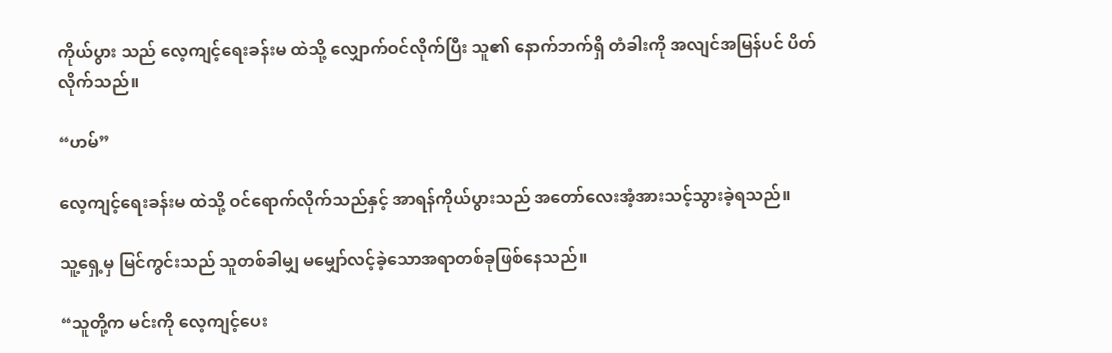ကိုယ်ပွား သည် လေ့ကျင့်ရေးခန်းမ ထဲသို့ လျှောက်ဝင်လိုက်ပြီး သူ၏ နောက်ဘက်ရှိ တံခါးကို အလျင်အမြန်ပင် ပိတ်လိုက်သည်။

“ဟမ်”

လေ့ကျင့်ရေးခန်းမ ထဲသို့ ဝင်ရောက်လိုက်သည်နှင့် အာရန်ကိုယ်ပွားသည် အတော်လေးအံ့အားသင့်သွားခဲ့ရသည်။

သူ့ရှေ့မှ မြင်ကွင်းသည် သူတစ်ခါမျှ မမျှော်လင့်ခဲ့သောအရာတစ်ခုဖြစ်နေသည်။

“သူတို့က မင်းကို လေ့ကျင့်ပေး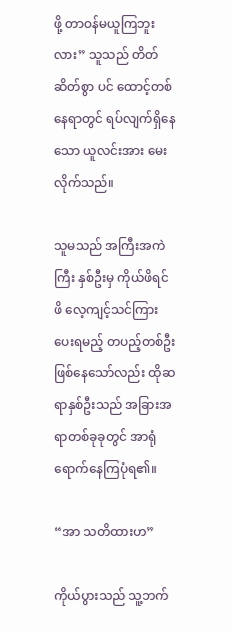ဖို့ တာဝန်မယူကြဘူးလား” သူသည် တိတ်ဆိတ်စွာ ပင် ထောင့်တစ်နေရာတွင် ရပ်လျက်ရှိနေသော ယူလင်းအား မေးလိုက်သည်။

သူမသည် အကြီးအကဲကြီး နှစ်ဦးမှ ကိုယ်ဖိရင်ဖိ လေ့ကျင့်သင်ကြားပေးရမည့် တပည့်တစ်ဦး ဖြစ်နေသော်လည်း ထိုဆရာနှစ်ဦးသည် အခြားအရာတစ်ခုခုတွင် အာရုံရောက်နေကြပုံရ၏။

“အာ သတိထားဟ”

ကိုယ်ပွားသည် သူ့ဘက်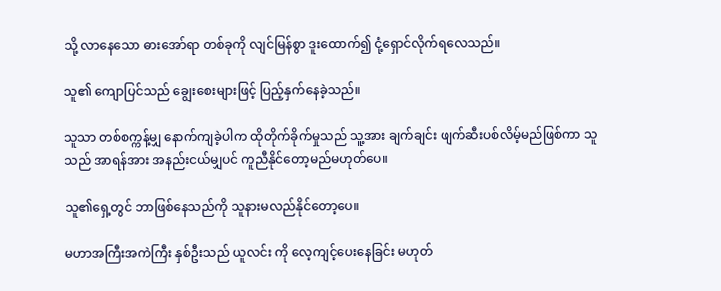သို့ လာနေသော ဓားအော်ရာ တစ်ခုကို လျင်မြန်စွာ ဒူးထောက်၍ ငုံ့ရှောင်လိုက်ရလေသည်။

သူ၏ ကျောပြင်သည် ချွေးစေးများဖြင့် ပြည့်နှက်နေခဲ့သည်။

သူသာ တစ်စက္ကန့်မျှ နောက်ကျခဲ့ပါက ထိုတိုက်ခိုက်မှုသည် သူ့အား ချက်ချင်း ဖျက်ဆီးပစ်လိမ့်မည်ဖြစ်ကာ သူသည် အာရန်အား အနည်းငယ်မျှပင် ကူညီနိုင်တော့မည်မဟုတ်ပေ။

သူ၏ရှေ့တွင် ဘာဖြစ်နေသည်ကို သူနားမလည်နိုင်တော့ပေ။

မဟာအကြီးအကဲကြီး နှစ်ဦးသည် ယူလင်း ကို လေ့ကျင့်ပေးနေခြင်း မဟုတ်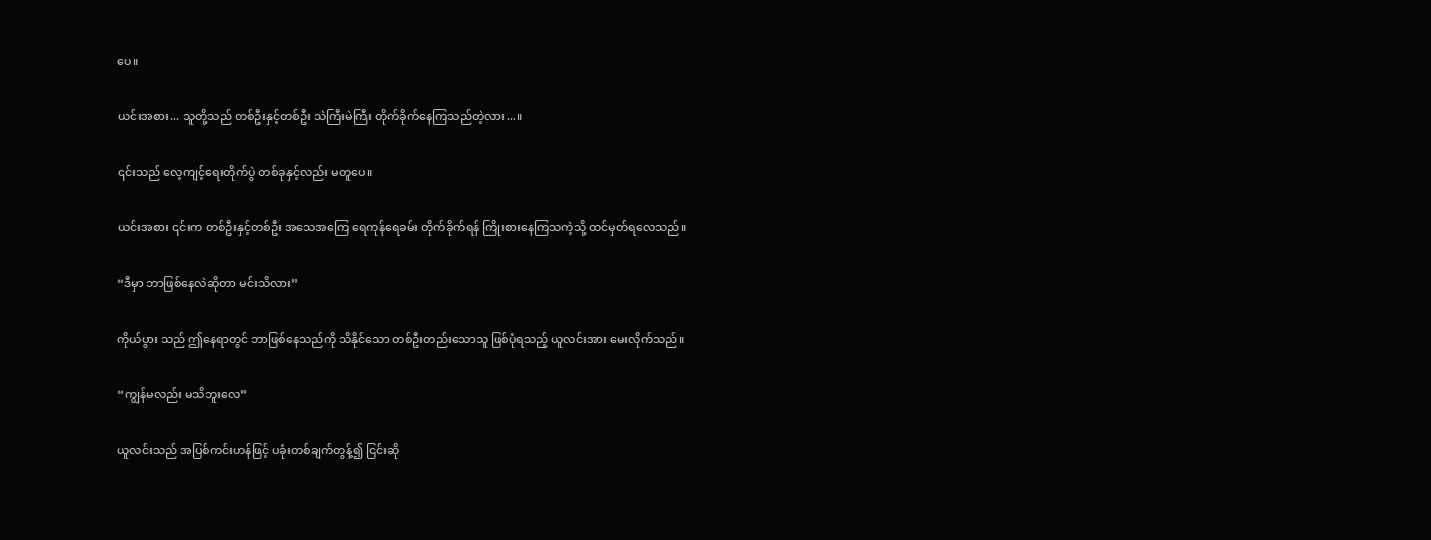ပေ။

ယင်းအစား... သူတို့သည် တစ်ဦးနှင့်တစ်ဦး သဲကြီးမဲကြီး တိုက်ခိုက်နေကြသည်တဲ့လား...။

၎င်းသည် လေ့ကျင့်ရေးတိုက်ပွဲ တစ်ခုနှင့်လည်း မတူပေ။

ယင်းအစား ၎င်းက တစ်ဦးနှင့်တစ်ဦး အသေအကြေ ရေကုန်ရေခမ်း တိုက်ခိုက်ရန် ကြိုးစားနေကြသကဲ့သို့ ထင်မှတ်ရလေသည်။

“ဒီမှာ ဘာဖြစ်နေလဲဆိုတာ မင်းသိလား”

ကိုယ်ပွား သည် ဤနေရာတွင် ဘာဖြစ်နေသည်ကို သိနိုင်သော တစ်ဦးတည်းသောသူ ဖြစ်ပုံရသည့် ယူလင်းအား မေးလိုက်သည်။

“ကျွန်မလည်း မသိဘူးလေ”

ယူလင်းသည် အပြစ်ကင်းဟန်ဖြင့် ပခုံးတစ်ချက်တွန့်၍ ငြင်းဆို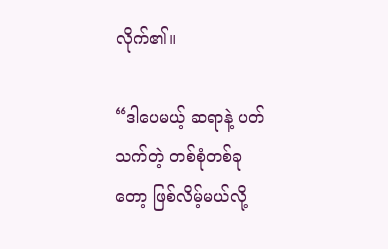လိုက်၏။

“ဒါပေမယ့် ဆရာနဲ့ ပတ်သက်တဲ့ တစ်စုံတစ်ခုတော့ ဖြစ်လိမ့်မယ်လို့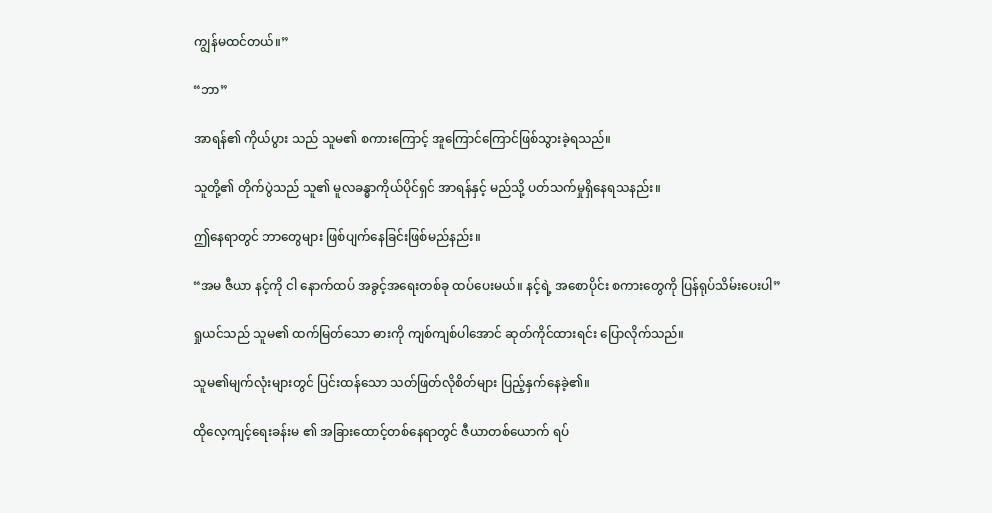ကျွန်မထင်တယ်။”

“ဘာ”

အာရန်၏ ကိုယ်ပွား သည် သူမ၏ စကားကြောင့် အူကြောင်ကြောင်ဖြစ်သွားခဲ့ရသည်။

သူတို့၏ တိုက်ပွဲသည် သူ၏ မူလခန္ဓာကိုယ်ပိုင်ရှင် အာရန်နှင့် မည်သို့ ပတ်သက်မှုရှိနေရသနည်း။

ဤနေရာတွင် ဘာတွေများ ဖြစ်ပျက်နေခြင်းဖြစ်မည်နည်း။

“အမ ဇီယာ နင့်ကို ငါ နောက်ထပ် အခွင့်အရေးတစ်ခု ထပ်ပေးမယ်။ နင့်ရဲ့ အစောပိုင်း စကားတွေကို ပြန်ရုပ်သိမ်းပေးပါ”

ရှုယင်သည် သူမ၏ ထက်မြတ်သော ဓားကို ကျစ်ကျစ်ပါအောင် ဆုတ်ကိုင်ထားရင်း ပြောလိုက်သည်။

သူမ၏မျက်လုံးများတွင် ပြင်းထန်သော သတ်ဖြတ်လိုစိတ်များ ပြည့်နှက်နေခဲ့၏။

ထိုလေ့ကျင့်ရေးခန်းမ ၏ အခြားထောင့်တစ်နေရာတွင် ဇီယာတစ်ယောက် ရပ်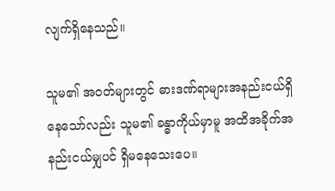လျက်ရှိနေသည်။

သူမ၏ အဝတ်များတွင် ဓားဒဏ်ရာများအနည်းငယ်ရှိနေသော်လည်း သူမ၏ ခန္ဓာကိုယ်မှာမူ အထိအခိုက်အနည်းငယ်မျှပင် ရှိမနေသေးပေ။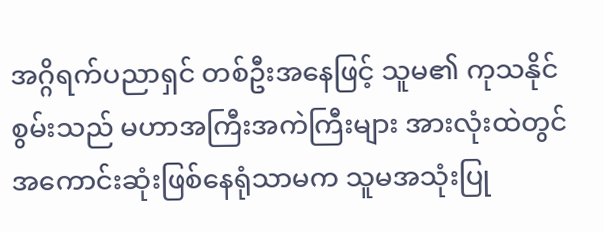အဂ္ဂိရက်ပညာရှင် တစ်ဦးအနေဖြင့် သူမ၏ ကုသနိုင်စွမ်းသည် မဟာအကြီးအကဲကြီးများ အားလုံးထဲတွင် အကောင်းဆုံးဖြစ်နေရုံသာမက သူမအသုံးပြု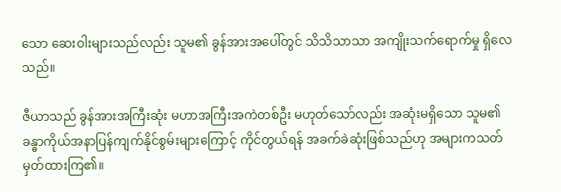သော ဆေးဝါးများသည်လည်း သူမ၏ ခွန်အားအပေါ်တွင် သိသိသာသာ အကျိုးသက်ရောက်မှု ရှိလေသည်။

ဇီယာသည် ခွန်အားအကြီးဆုံး မဟာအကြီးအကဲတစ်ဦး မဟုတ်သော်လည်း အဆုံးမရှိသော သူမ၏ ခန္ဓာကိုယ်အနာပြန်ကျက်နိုင်စွမ်းများကြောင့် ကိုင်တွယ်ရန် အခက်ခဲဆုံးဖြစ်သည်ဟု အများကသတ်မှတ်ထားကြ၏။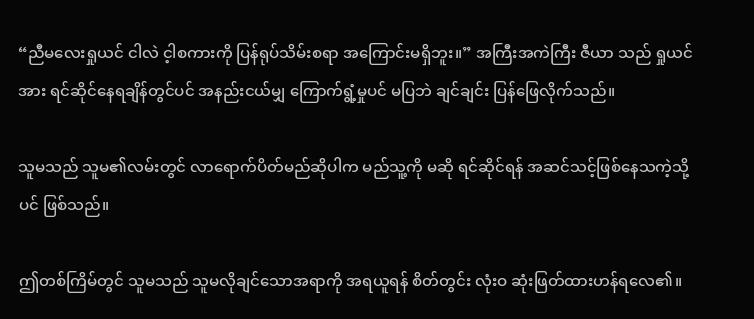“ညီမလေးရှုယင် ငါလဲ င့ါစကားကို ပြန်ရုပ်သိမ်းစရာ အကြောင်းမရှိဘူး။” အကြီးအကဲကြီး ဇီယာ သည် ရှုယင်အား ရင်ဆိုင်နေရချိန်တွင်ပင် အနည်းငယ်မျှ ကြောက်ရွံ့မှုပင် မပြဘဲ ချင်ချင်း ပြန်ဖြေလိုက်သည်။

သူမသည် သူမ၏လမ်းတွင် လာရောက်ပိတ်မည်ဆိုပါက မည်သူ့ကို မဆို ရင်ဆိုင်ရန် အဆင်သင့်ဖြစ်နေသကဲ့သို့ပင် ဖြစ်သည်။

ဤတစ်ကြိမ်တွင် သူမသည် သူမလိုချင်သောအရာကို အရယူရန် စိတ်တွင်း လုံးဝ ဆုံးဖြတ်ထားဟန်ရလေ၏။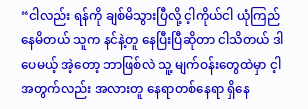“ငါလည်း ရန်ကို ချစ်မိသွားပြီလို့ င့ါကိုယ်ငါ ယုံကြည်နေမိတယ် သူက နင်နဲ့တူ နေပြီးပြီဆိုတာ ငါသိတယ် ဒါပေမယ့် အဲ့တော့ ဘာဖြစ်လဲ သူ့ မျက်ဝန်းတွေထဲမှာ င့ါအတွက်လည်း အလားတူ နေရာတစ်နေရာ ရှိနေ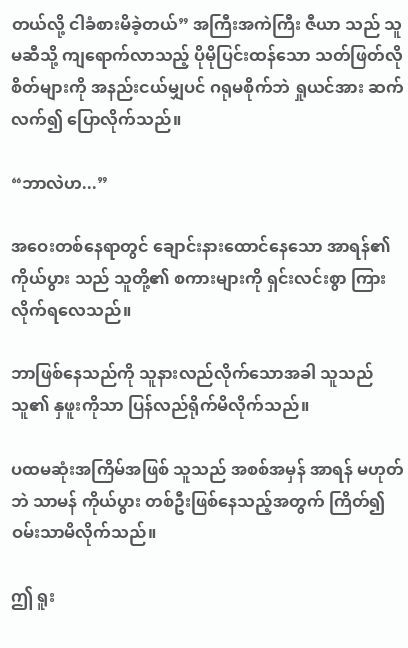တယ်လို့ ငါခံစားမိခဲ့တယ်” အကြီးအကဲကြီး ဇီယာ သည် သူမဆီသို့ ကျရောက်လာသည့် ပိုမိုပြင်းထန်သော သတ်ဖြတ်လိုစိတ်များကို အနည်းငယ်မျှပင် ဂရုမစိုက်ဘဲ ရှုယင်အား ဆက်လက်၍ ပြောလိုက်သည်။

“ဘာလဲဟ...”

အဝေးတစ်နေရာတွင် ချောင်းနားထောင်နေသော အာရန်၏ ကိုယ်ပွား သည် သူတို့၏ စကားများကို ရှင်းလင်းစွာ ကြားလိုက်ရလေသည်။

ဘာဖြစ်နေသည်ကို သူနားလည်လိုက်သောအခါ သူသည် သူ၏ နှဖူးကိုသာ ပြန်လည်ရိုက်မိလိုက်သည်။

ပထမဆုံးအကြိမ်အဖြစ် သူသည် အစစ်အမှန် အာရန် မဟုတ်ဘဲ သာမန် ကိုယ်ပွား တစ်ဦးဖြစ်နေသည့်အတွက် ကြိတ်၍ ဝမ်းသာမိလိုက်သည်။

ဤ ရူး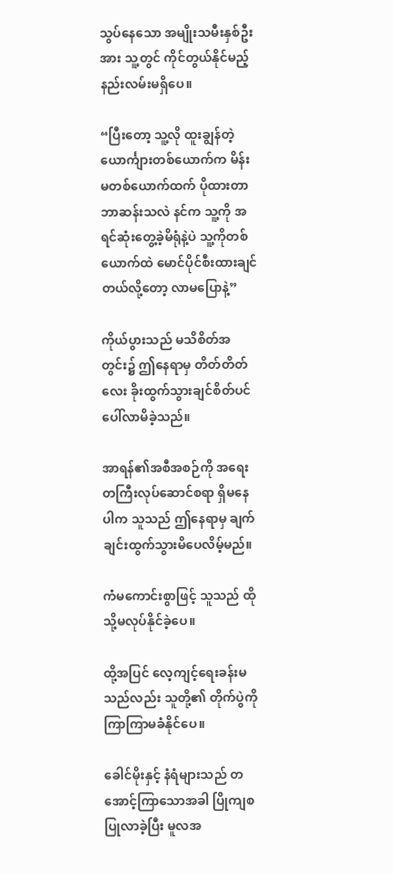သွပ်နေသော အမျိုးသမီးနှစ်ဦးအား သူ့တွင် ကိုင်တွယ်နိုင်မည့် နည်းလမ်းမရှိပေ။

“ပြီးတော့ သူ့လို ထူးချွန်တဲ့ ယောင်္ကျားတစ်ယောက်က မိန်းမတစ်ယောက်ထက် ပိုထားတာဘာဆန်းသလဲ နင်က သူ့ကို အရင်ဆုံးတွေ့ခဲ့မိရုံနဲ့ပဲ သူ့ကိုတစ်ယောက်ထဲ မောင်ပိုင်စီးထားချင်တယ်လို့တော့ လာမပြောနဲ့”

ကိုယ်ပွားသည် မသိစိတ်အတွင်း၌ ဤနေရာမှ တိတ်တိတ်လေး ခိုးထွက်သွားချင်စိတ်ပင် ပေါ်လာမိခဲ့သည်။

အာရန်၏အစီအစဉ်ကို အရေးတကြီးလုပ်ဆောင်စရာ ရှိမနေပါက သူသည် ဤနေရာမှ ချက်ချင်းထွက်သွားမိပေလိမ့်မည်။

ကံမကောင်းစွာဖြင့် သူသည် ထိုသို့မလုပ်နိုင်ခဲ့ပေ။

ထို့အပြင် လေ့ကျင့်ရေးခန်းမ သည်လည်း သူတို့၏ တိုက်ပွဲကို ကြာကြာမခံနိုင်ပေ။

ခေါင်မိုးနှင့် နံရံများသည် တအောင့်ကြာသောအခါ ပြိုကျစပြုလာခဲ့ပြီး မူလအ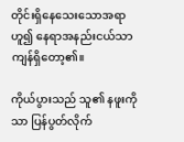တိုင်းရှိနေသေးသောအရာဟူ၍ နေရာအနည်းငယ်သာ ကျန်ရှိတော့၏။

ကိုယ်ပွားသည် သူ၏ နဖူးကိုသာ ပြန်ပွတ်လိုက်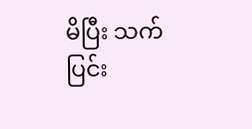မိပြီး သက်ပြင်း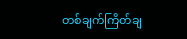တစ်ချက်ကြိတ်ချ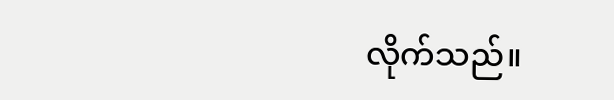လိုက်သည်။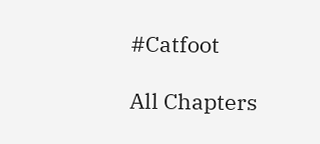#Catfoot

All Chapters